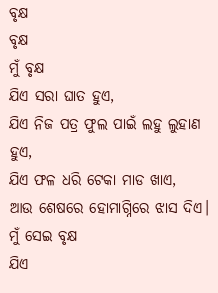ବୃକ୍ଷ
ବୃକ୍ଷ
ମୁଁ ବୃକ୍ଷ
ଯିଏ ସରା ଘାତ ହୁଏ,
ଯିଏ ନିଜ ପତ୍ର ଫୁଲ ପାଇଁ ଲହୁ ଲୁହାଣ ହୁଏ,
ଯିଏ ଫଳ ଧରି ଟେକା ମାଡ ଖାଏ,
ଆଉ ଶେଷରେ ହୋମାଗ୍ନିରେ ଝାସ ଦିଏ।
ମୁଁ ସେଇ ବୃକ୍ଷ
ଯିଏ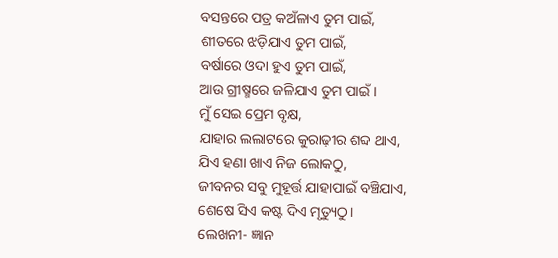ବସନ୍ତରେ ପତ୍ର କଅଁଳାଏ ତୁମ ପାଇଁ,
ଶୀତରେ ଝଡ଼ିଯାଏ ତୁମ ପାଇଁ,
ବର୍ଷାରେ ଓଦା ହୁଏ ତୁମ ପାଇଁ,
ଆଉ ଗ୍ରୀଷ୍ମରେ ଜଳିଯାଏ ତୁମ ପାଇଁ।
ମୁଁ ସେଇ ପ୍ରେମ ବୃକ୍ଷ,
ଯାହାର ଲଲାଟରେ କୁରାଢ଼ୀର ଶବ୍ଦ ଥାଏ,
ଯିଏ ହଣା ଖାଏ ନିଜ ଲୋକଠୁ,
ଜୀବନର ସବୁ ମୁହୂର୍ତ୍ତ ଯାହାପାଇଁ ବଞ୍ଚିଯାଏ,
ଶେଷେ ସିଏ କଷ୍ଟ ଦିଏ ମୃତ୍ୟୁଠୁ।
ଲେଖନୀ- ଜ୍ଞାନ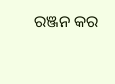ରଞ୍ଜନ କର